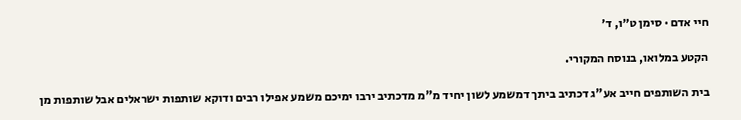חיי אדם · סימן ט״ו, ד׳

הקטע במלואו, בנוסח המקורי.

בית השותפים חייב אע"ג דכתיב ביתך דמשמע לשון יחיד מ"מ מדכתיב ירבו ימיכם משמע אפילו רבים ודוקא שותפות ישראלים אבל שותפות מן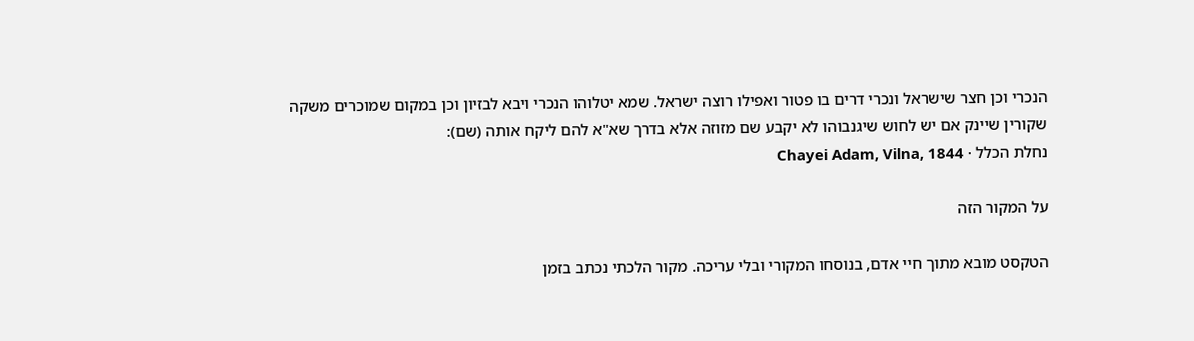הנכרי וכן חצר שישראל ונכרי דרים בו פטור ואפילו רוצה ישראל. שמא יטלוהו הנכרי ויבא לבזיון וכן במקום שמוכרים משקה שקורין שיינק אם יש לחוש שיגנבוהו לא יקבע שם מזוזה אלא בדרך שא"א להם ליקח אותה (שם):
נחלת הכלל · Chayei Adam, Vilna, 1844

על המקור הזה

הטקסט מובא מתוך חיי אדם, בנוסחו המקורי ובלי עריכה. מקור הלכתי נכתב בזמן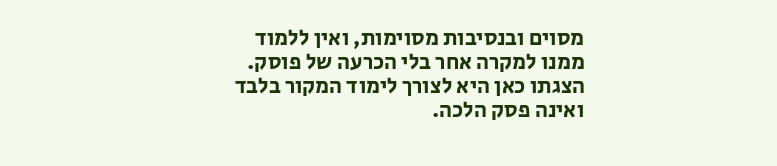מסוים ובנסיבות מסוימות, ואין ללמוד ממנו למקרה אחר בלי הכרעה של פוסק. הצגתו כאן היא לצורך לימוד המקור בלבד ואינה פסק הלכה.